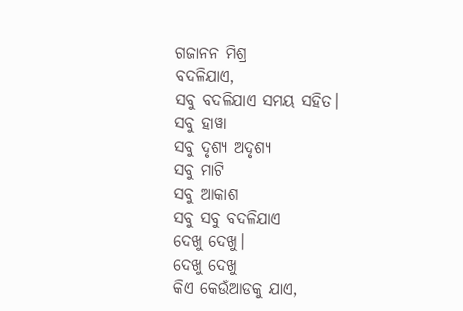ଗଜାନନ ମିଶ୍ର
ବଦଳିଯାଏ,
ସବୁ ବଦଳିଯାଏ ସମୟ ସହିତ।
ସବୁ ହାୱା
ସବୁ ଦୃଶ୍ୟ ଅଦୃଶ୍ୟ
ସବୁ ମାଟି
ସବୁ ଆକାଶ
ସବୁ ସବୁ ବଦଳିଯାଏ
ଦେଖୁ ଦେଖୁ।
ଦେଖୁ ଦେଖୁ
କିଏ କେଉଁଆଡକୁ ଯାଏ,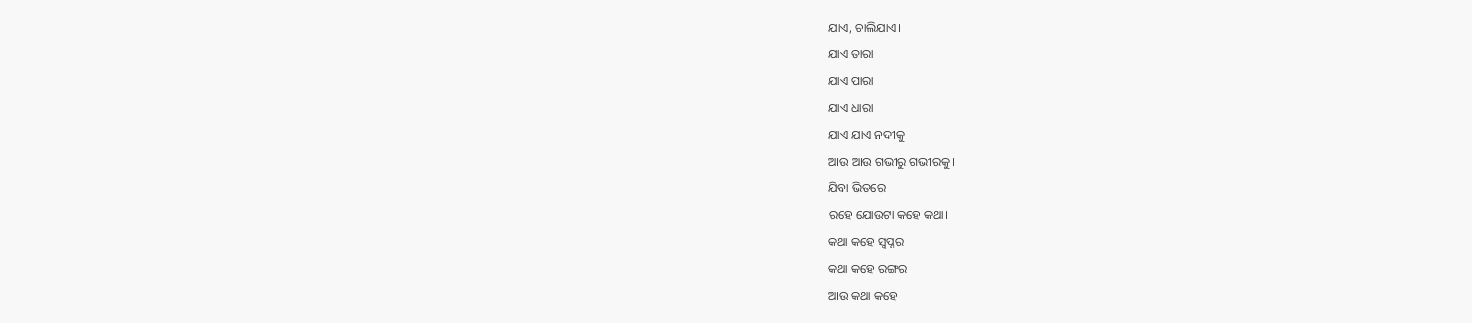ଯାଏ, ଚାଲିଯାଏ।
ଯାଏ ତାରା
ଯାଏ ପାରା
ଯାଏ ଧାରା
ଯାଏ ଯାଏ ନଦୀକୁ
ଆଉ ଆଉ ଗଭୀରୁ ଗଭୀରକୁ।
ଯିବା ଭିତରେ
ରହେ ଯୋଉଟା କହେ କଥା।
କଥା କହେ ସ୍ୱପ୍ନର
କଥା କହେ ରଙ୍ଗର
ଆଉ କଥା କହେ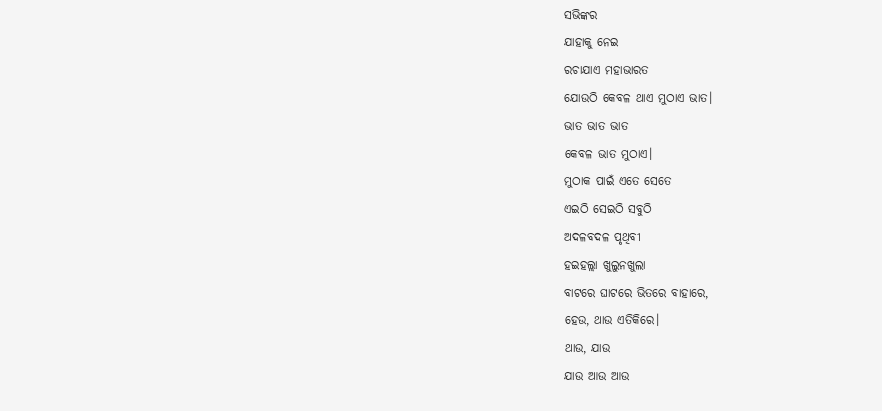ସଭିଙ୍କର
ଯାହାକୁ ନେଇ
ରଚାଯାଏ ମହାଭାରତ
ଯୋଉଠି କେବଳ ଥାଏ ମୁଠାଏ ଭାତ।
ଭାତ ଭାତ ଭାତ
କେବଳ ଭାତ ମୁଠାଏ।
ମୁଠାକ ପାଇଁ ଏତେ ସେତେ
ଏଇଠି ସେଇଠି ସବୁଠି
ଅଦଳବଦଳ ପୃଥିବୀ
ହଇହଲ୍ଲା ଖୁଲୁନଖୁଲା
ବାଟରେ ଘାଟରେ ଭିତରେ ବାହାରେ,
ହେଉ, ଥାଉ ଏତିକିରେ।
ଥାଉ, ଯାଉ
ଯାଉ ଆଉ ଆଉ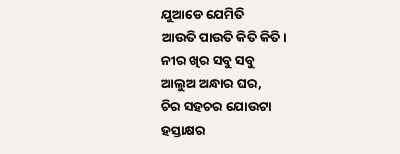ଯୁଆଡେ ଯେମିତି
ଆଉତି ପାଉତି କିତି କିତି।
ନୀର ଖିର ସବୁ ସବୁ
ଆଲୁଅ ଅନ୍ଧାର ଘର,
ଚିର ସହଚର ଯୋଉଟା
ହସ୍ତାକ୍ଷର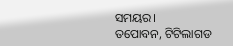ସମୟର।
ତପୋବନ, ଟିଟିଲାଗଡ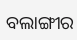ବଲାଙ୍ଗୀର